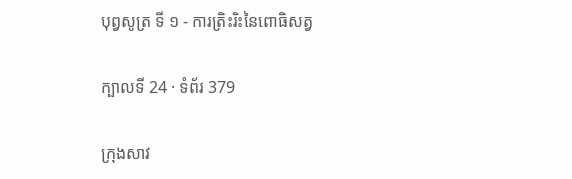បុព្វសូត្រ ទី ១ - ការត្រិះរិះនៃពោធិសត្វ

ក្បាលទី 24 · ទំព័រ 379

ក្រុងសាវ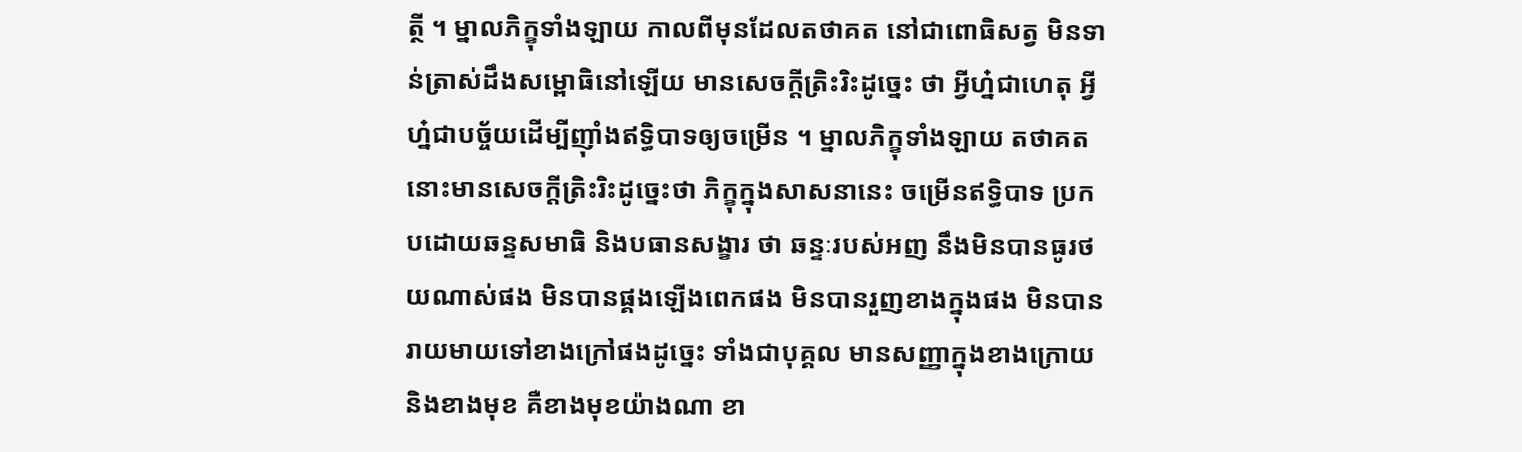ត្ថី ។ ម្នាលភិក្ខុទាំងឡាយ កាលពីមុនដែលតថាគត នៅជាពោធិសត្វ មិនទាន់ត្រាស់ដឹងសម្ពោធិនៅឡើយ មានសេចក្តីត្រិះរិះដូច្នេះ ថា អ្វីហ្ន៎ជាហេតុ អ្វីហ្ន៎ជាបច្ច័យដើម្បីញ៉ាំងឥទ្ធិបាទឲ្យចម្រើន ។ ម្នាលភិក្ខុទាំងឡាយ តថាគតនោះមានសេចក្តីត្រិះរិះដូច្នេះថា ភិក្ខុក្នុងសាសនានេះ ចម្រើនឥទ្ធិបាទ ប្រកបដោយឆន្ទសមាធិ និងបធានសង្ខារ ថា ឆន្ទៈរបស់អញ នឹងមិនបានធូរថយណាស់ផង មិនបានផ្គងឡើងពេកផង មិនបានរួញខាងក្នុងផង មិនបានរាយមាយទៅខាងក្រៅផងដូច្នេះ ទាំងជាបុគ្គល មានសញ្ញាក្នុងខាងក្រោយ និងខាងមុខ គឺខាងមុខយ៉ាងណា ខា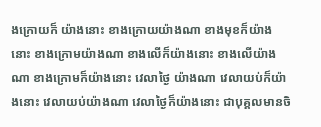ងក្រោយក៏ យ៉ាងនោះ ខាងក្រោយយ៉ាងណា ខាងមុខក៏យ៉ាងនោះ ខាងក្រោមយ៉ាងណា ខាងលើក៏យ៉ាងនោះ ខាងលើយ៉ាងណា ខាងក្រោមក៏យ៉ាងនោះ វេលាថ្ងៃ យ៉ាងណា វេលាយប់ក៏យ៉ាងនោះ វេលាយប់យ៉ាងណា វេលាថ្ងៃក៏យ៉ាងនោះ ជាបុគ្គលមានចិ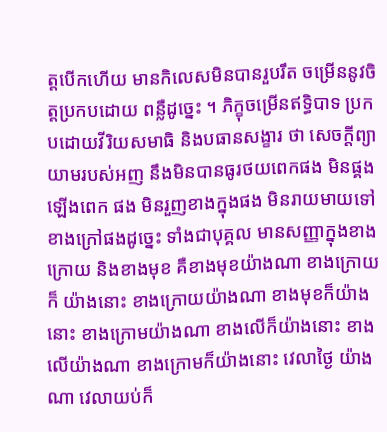ត្តបើកហើយ មានកិលេសមិនបានរួបរឹត ចម្រើននូវចិត្តប្រកបដោយ ពន្លឺដូច្នេះ ។ ភិក្ខុចម្រើនឥទ្ធិបាទ ប្រកបដោយវីរិយសមាធិ និងបធានសង្ខារ ថា សេចក្តីព្យាយាមរបស់អញ នឹងមិនបានធូរថយពេកផង មិនផ្គងឡើងពេក ផង មិនរួញខាងក្នុងផង មិនរាយមាយទៅខាងក្រៅផងដូច្នេះ ទាំងជាបុគ្គល មានសញ្ញាក្នុងខាងក្រោយ និងខាងមុខ គឺខាងមុខយ៉ាងណា ខាងក្រោយក៏ យ៉ាងនោះ ខាងក្រោយយ៉ាងណា ខាងមុខក៏យ៉ាងនោះ ខាងក្រោមយ៉ាងណា ខាងលើក៏យ៉ាងនោះ ខាងលើយ៉ាងណា ខាងក្រោមក៏យ៉ាងនោះ វេលាថ្ងៃ យ៉ាងណា វេលាយប់ក៏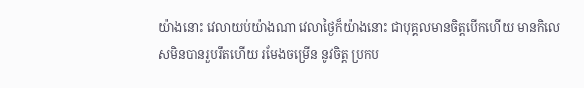យ៉ាងនោះ វេលាយប់យ៉ាងណា វេលាថ្ងៃក៏យ៉ាងនោះ ជាបុគ្គលមានចិត្តបើកហើយ មានកិលេសមិនបានរួបរឹតហើយ រមែងចម្រើន នូវចិត្ត ប្រកប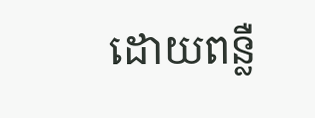ដោយពន្លឺ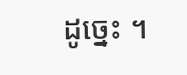ដូច្នេះ ។